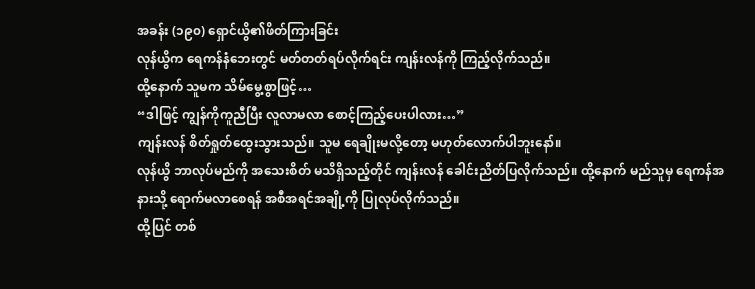အခန်း (၁၉၀) ရှောင်ယွိ၏ဖိတ်ကြားခြင်း
လုန်ယွိက ရေကန်နံဘေးတွင် မတ်တတ်ရပ်လိုက်ရင်း ကျန်းလန်ကို ကြည့်လိုက်သည်။
ထို့နောက် သူမက သိမ်မွေ့စွာဖြင့်…
“ဒါဖြင့် ကျွန်ကိုကူညီပြီး လူလာမလာ စောင့်ကြည့်ပေးပါလား…”
ကျန်းလန် စိတ်ရှုတ်ထွေးသွားသည်။ သူမ ရေချိုးမလို့တော့ မဟုတ်လောက်ပါဘူးနော်။
လုန်ယွိ ဘာလုပ်မည်ကို အသေးစိတ် မသိရှိသည့်တိုင် ကျန်းလန် ခေါင်းညိတ်ပြလိုက်သည်။ ထို့နောက် မည်သူမှ ရေကန်အနားသို့ ရောက်မလာစေရန် အစီအရင်အချို့ကို ပြုလုပ်လိုက်သည်။
ထို့ပြင် တစ်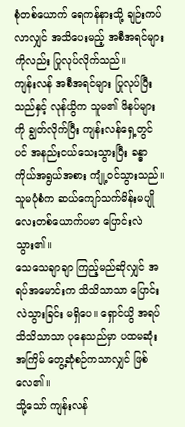စုံတစ်ယောက် ရေကန်နားသို့ ချဉ်းကပ်လာလျှင် အသိပေးမည့် အစီအရင်များကိုလည်း ပြုလုပ်လိုက်သည်။
ကျန်းလန် အစီအရင်များ ပြုလုပ်ပြီးသည်နှင့် လုန်ယွိက သူမ၏ ဖိနပ်များကို ချွတ်လိုက်ပြီး ကျန်းလန်ရှေ့တွင်ပင် အနည်းငယ်သေးသွားပြီး ခန္ဓာကိုယ်အရွယ်အစား ကျုံ့ဝင်သွားသည်။
သူမပုံစံက ဆယ်ကျော်သက်မိန်းမပျိုလေးတစ်ယောက်ပမာ ပြောင်းလဲသွား၏။
သေသေချာချာ ကြည့်မည်ဆိုလျှင် အရပ်အမောင်းက သိသိသာသာ ပြောင်းလဲသွားခြင်း မရှိပေ။ ရှောင်ယွိ အရပ်သိသိသာသာ ပုနေသည်မှာ ပထမဆုံးအကြိမ် တွေ့ဆုံစဉ်ကသာလျှင် ဖြစ်လေ၏။
သို့သော် ကျန်းလန်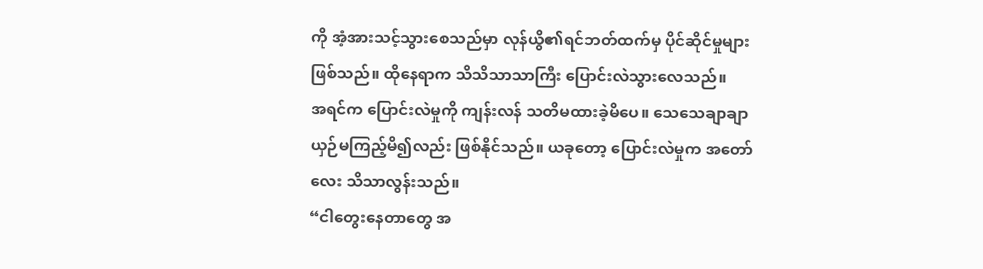ကို အံ့အားသင့်သွားစေသည်မှာ လုန်ယွိ၏ရင်ဘတ်ထက်မှ ပိုင်ဆိုင်မှုများ ဖြစ်သည်။ ထိုနေရာက သိသိသာသာကြီး ပြောင်းလဲသွားလေသည်။
အရင်က ပြောင်းလဲမှုကို ကျန်းလန် သတိမထားခဲ့မိပေ။ သေသေချာချာ ယှဉ်မကြည့်မိ၍လည်း ဖြစ်နိုင်သည်။ ယခုတော့ ပြောင်းလဲမှုက အတော်လေး သိသာလွန်းသည်။
“ငါတွေးနေတာတွေ အ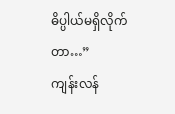ဓိပ္ပါယ်မရှိလိုက်တာ…”
ကျန်းလန်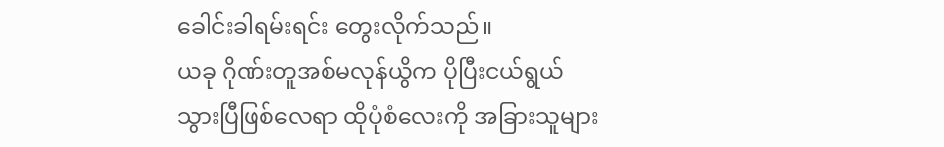ခေါင်းခါရမ်းရင်း တွေးလိုက်သည်။
ယခု ဂိုဏ်းတူအစ်မလုန်ယွိက ပိုပြီးငယ်ရွယ်သွားပြီဖြစ်လေရာ ထိုပုံစံလေးကို အခြားသူများ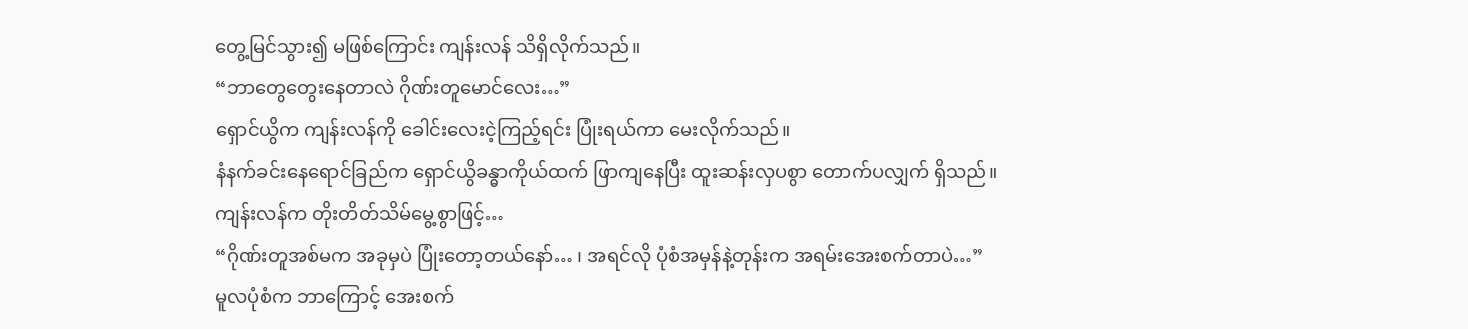တွေ့မြင်သွား၍ မဖြစ်ကြောင်း ကျန်းလန် သိရှိလိုက်သည်။
“ဘာတွေတွေးနေတာလဲ ဂိုဏ်းတူမောင်လေး…”
ရှောင်ယွိက ကျန်းလန်ကို ခေါင်းလေးငဲ့ကြည့်ရင်း ပြုံးရယ်ကာ မေးလိုက်သည်။
နံနက်ခင်းနေရောင်ခြည်က ရှောင်ယွိခန္ဓာကိုယ်ထက် ဖြာကျနေပြီး ထူးဆန်းလှပစွာ တောက်ပလျှက် ရှိသည်။
ကျန်းလန်က တိုးတိတ်သိမ်မွေ့စွာဖြင့်…
“ဂိုဏ်းတူအစ်မက အခုမှပဲ ပြုံးတော့တယ်နော်… ၊ အရင်လို ပုံစံအမှန်နဲ့တုန်းက အရမ်းအေးစက်တာပဲ…”
မူလပုံစံက ဘာကြောင့် အေးစက်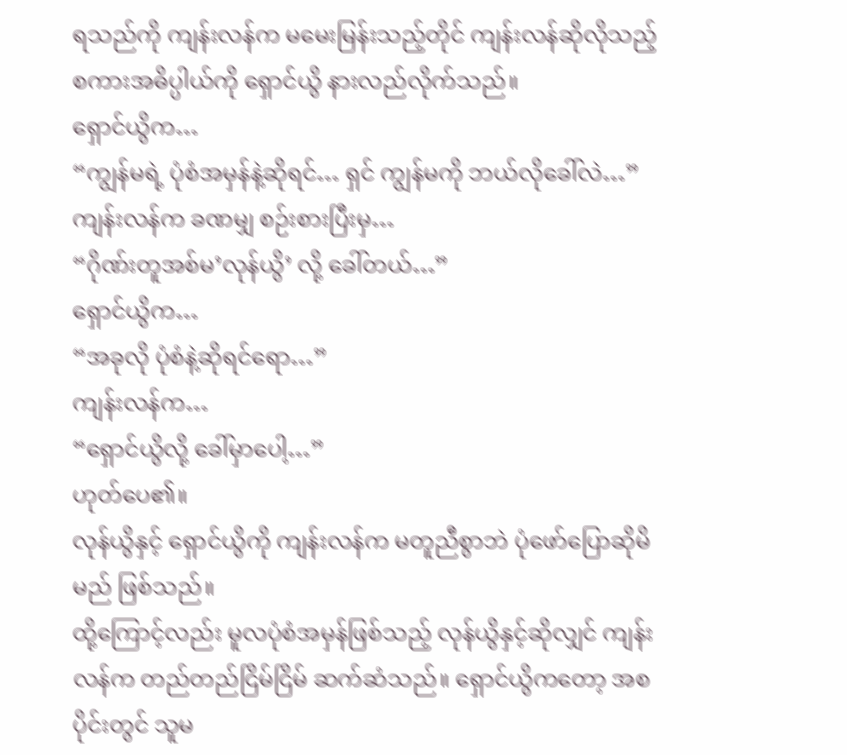ရသည်ကို ကျန်းလန်က မမေးမြန်းသည့်တိုင် ကျန်းလန်ဆိုလိုသည့်စကားအဓိပ္ပါယ်ကို ရှောင်ယွိ နားလည်လိုက်သည်။
ရှောင်ယွိက…
“ကျွန်မရဲ့ ပုံစံအမှန်နဲ့ဆိုရင်… ရှင် ကျွန်မကို ဘယ်လိုခေါ်လဲ…”
ကျန်းလန်က ခဏမျှ စဉ်းစားပြီးမှ…
“ဂိုဏ်းတူအစ်မ’လုန်ယွိ’ လို့ ခေါ်တယ်…”
ရှောင်ယွိက…
“အခုလို ပုံစံနဲ့ဆိုရင်ရော…”
ကျန်းလန်က…
“ရှောင်ယွိလို့ ခေါ်မှာပေါ့…”
ဟုတ်ပေ၏။
လုန်ယွိနှင့် ရှောင်ယွိကို ကျန်းလန်က မတူညီစွာဘဲ ပုံဖော်ပြောဆိုမိမည် ဖြစ်သည်။
ထို့ကြောင့်လည်း မူလပုံစံအမှန်ဖြစ်သည့် လုန်ယွိနှင့်ဆိုလျှင် ကျန်းလန်က တည်တည်ငြိမ်ငြိမ် ဆက်ဆံသည်။ ရှောင်ယွိကတော့ အစပိုင်းတွင် သူမ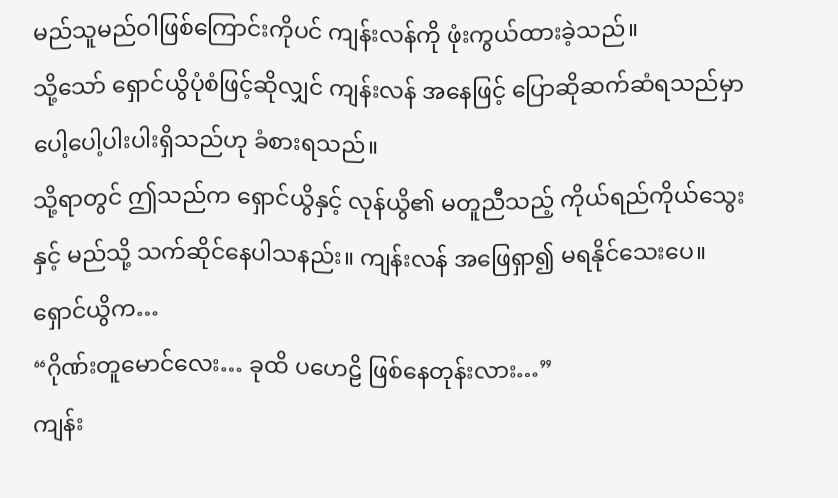မည်သူမည်ဝါဖြစ်ကြောင်းကိုပင် ကျန်းလန်ကို ဖုံးကွယ်ထားခဲ့သည်။
သို့သော် ရှောင်ယွိပုံစံဖြင့်ဆိုလျှင် ကျန်းလန် အနေဖြင့် ပြောဆိုဆက်ဆံရသည်မှာ ပေါ့ပေါ့ပါးပါးရှိသည်ဟု ခံစားရသည်။
သို့ရာတွင် ဤသည်က ရှောင်ယွိနှင့် လုန်ယွိ၏ မတူညီသည့် ကိုယ်ရည်ကိုယ်သွေးနှင့် မည်သို့ သက်ဆိုင်နေပါသနည်း။ ကျန်းလန် အဖြေရှာ၍ မရနိုင်သေးပေ။
ရှောင်ယွိက…
“ဂိုဏ်းတူမောင်လေး… ခုထိ ပဟေဠိ ဖြစ်နေတုန်းလား…”
ကျန်း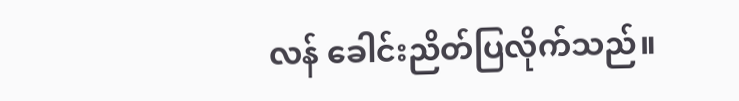လန် ခေါင်းညိတ်ပြလိုက်သည်။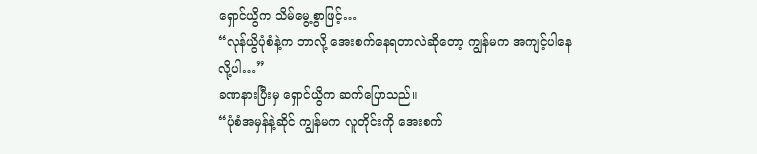ရှောင်ယွိက သိမ်မွေ့စွာဖြင့်…
“လုန်ယွိပုံစံနဲ့က ဘာလို့ အေးစက်နေရတာလဲဆိုတော့ ကျွန်မက အကျင့်ပါနေလို့ပါ…”
ခဏနားပြီးမှ ရှောင်ယွိက ဆက်ပြောသည်။
“ပုံစံအမှန်နဲ့ဆိုင် ကျွန်မက လူတိုင်းကို အေးစက်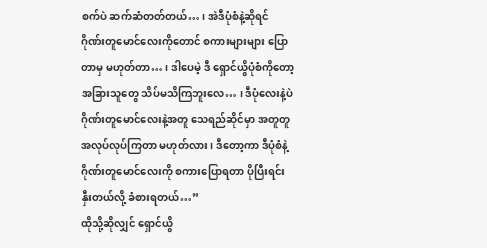စက်ပဲ ဆက်ဆံတတ်တယ်… ၊ အဲဒီပုံစံနဲ့ဆိုရင် ဂိုဏ်းတူမောင်လေးကိုတောင် စကားများများ ပြောတာမှ မဟုတ်တာ… ၊ ဒါပေမဲ့ ဒီ ရှောင်ယွိပုံစံကိုတော့ အခြားသူတွေ သိပ်မသိကြဘူးလေ… ၊ ဒီပုံလေးနဲ့ပဲ ဂိုဏ်းတူမောင်လေးနဲ့အတူ သေရည်ဆိုင်မှာ အတူတူ အလုပ်လုပ်ကြတာ မဟုတ်လား ၊ ဒီတော့ကာ ဒီပုံစံနဲ့ ဂိုဏ်းတူမောင်လေးကို စကားပြောရတာ ပိုပြီးရင်းနှီးတယ်လို့ ခံစားရတယ်…”
ထိုသို့ဆိုလျှင် ရှောင်ယွိ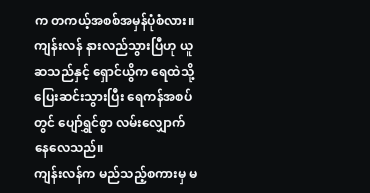က တကယ့်အစစ်အမှန်ပုံစံလား။
ကျန်းလန် နားလည်သွားပြီဟု ယူဆသည်နှင့် ရှောင်ယွိက ရေထဲသို့ ပြေးဆင်းသွားပြီး ရေကန်အစပ်တွင် ပျော်ရွှင်စွာ လမ်းလျှောက်နေလေသည်။
ကျန်းလန်က မည်သည့်စကားမှ မ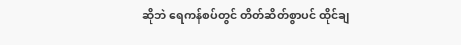ဆိုဘဲ ရေကန်စပ်တွင် တိတ်ဆိတ်စွာပင် ထိုင်ချ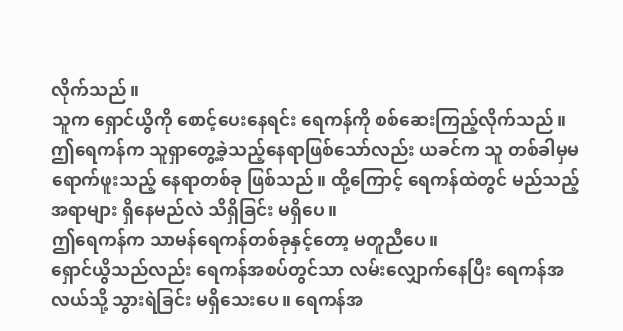လိုက်သည်။
သူက ရှောင်ယွိကို စောင့်ပေးနေရင်း ရေကန်ကို စစ်ဆေးကြည့်လိုက်သည်။
ဤရေကန်က သူရှာတွေ့ခဲ့သည့်နေရာဖြစ်သော်လည်း ယခင်က သူ တစ်ခါမှမရောက်ဖူးသည့် နေရာတစ်ခု ဖြစ်သည်။ ထို့ကြောင့် ရေကန်ထဲတွင် မည်သည့်အရာများ ရှိနေမည်လဲ သိရှိခြင်း မရှိပေ။
ဤရေကန်က သာမန်ရေကန်တစ်ခုနှင့်တော့ မတူညီပေ။
ရှောင်ယွိသည်လည်း ရေကန်အစပ်တွင်သာ လမ်းလျှောက်နေပြီး ရေကန်အလယ်သို့ သွားရဲခြင်း မရှိသေးပေ။ ရေကန်အ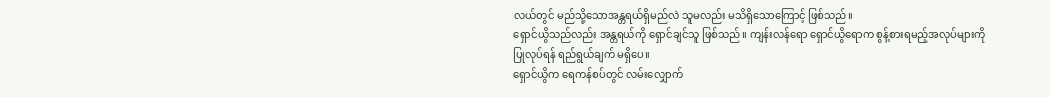လယ်တွင် မည်သို့သောအန္တရယ်ရှိမည်လဲ သူမလည်း မသိရှိသောကြောင့် ဖြစ်သည်။
ရှောင်ယွိသည်လည်း အန္တရယ်ကို ရှောင်ချင်သူ ဖြစ်သည်။ ကျန်းလန်ရော ရှောင်ယွိရောက စွန့်စားရမည့်အလုပ်များကို ပြုလုပ်ရန် ရည်ရွယ်ချက် မရှိပေ။
ရှောင်ယွိက ရေကန်စပ်တွင် လမ်းလျှောက်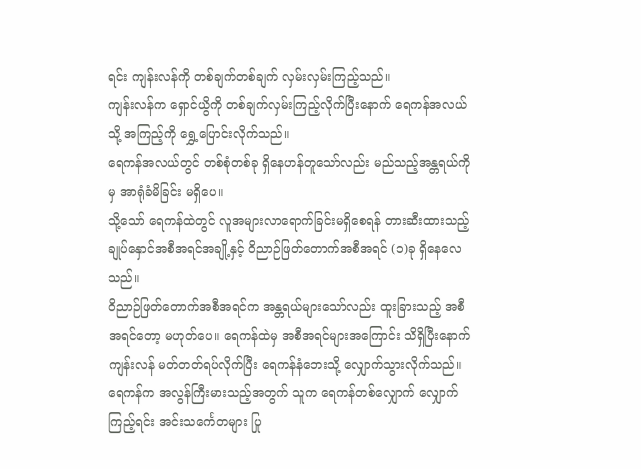ရင်း ကျန်းလန်ကို တစ်ချက်တစ်ချက် လှမ်းလှမ်းကြည့်သည်။
ကျန်းလန်က ရှောင်ယွိကို တစ်ချက်လှမ်းကြည့်လိုက်ပြီးနောက် ရေကန်အလယ်သို့ အကြည့်ကို ရွှေ့ပြောင်းလိုက်သည်။
ရေကန်အလယ်တွင် တစ်စုံတစ်ခု ရှိနေဟန်တူသော်လည်း မည်သည့်အန္တရယ်ကိုမှ အာရုံခံမိခြင်း မရှိပေ။
သို့သော် ရေကန်ထဲတွင် လူအများလာရောက်ခြင်းမရှိစေရန် တားဆီးထားသည့် ချုပ်နှောင်အစီအရင်အချို့နှင့် ဝိညာဉ်ဖြတ်တောက်အစီအရင် (၁)ခု ရှိနေလေသည်။
ဝိညာဉ်ဖြတ်တောက်အစီအရင်က အန္တရယ်များသော်လည်း ထူးခြားသည့် အစီအရင်တော့ မဟုတ်ပေ။ ရေကန်ထဲမှ အစီအရင်များအကြောင်း သိရှိပြီးနောက် ကျန်းလန် မတ်တတ်ရပ်လိုက်ပြီး ရေကန်နံဘေးသို့ လျှောက်သွားလိုက်သည်။
ရေကန်က အလွန်ကြီးမားသည့်အတွက် သူက ရေကန်တစ်လျှောက် လျှောက်ကြည့်ရင်း အင်းသင်္ကေတများ ပြု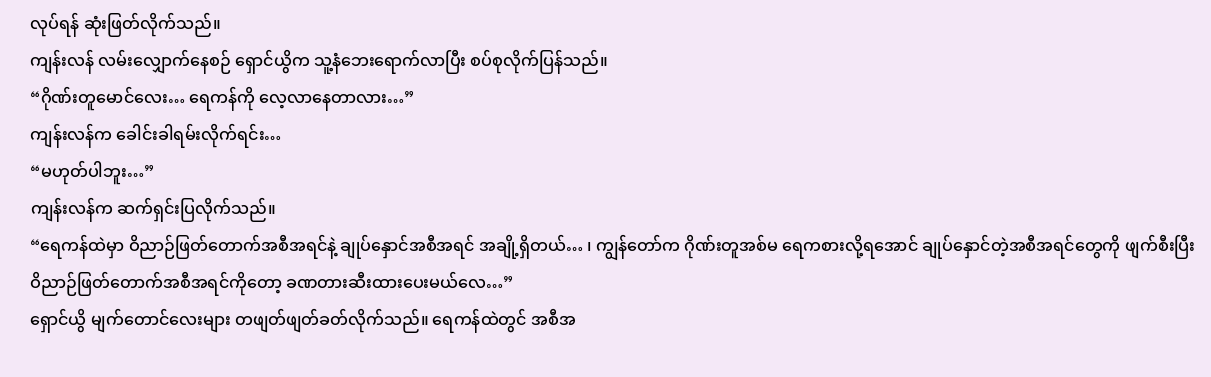လုပ်ရန် ဆုံးဖြတ်လိုက်သည်။
ကျန်းလန် လမ်းလျှောက်နေစဉ် ရှောင်ယွိက သူ့နံဘေးရောက်လာပြီး စပ်စုလိုက်ပြန်သည်။
“ဂိုဏ်းတူမောင်လေး… ရေကန်ကို လေ့လာနေတာလား…”
ကျန်းလန်က ခေါင်းခါရမ်းလိုက်ရင်း…
“မဟုတ်ပါဘူး…”
ကျန်းလန်က ဆက်ရှင်းပြလိုက်သည်။
“ရေကန်ထဲမှာ ဝိညာဉ်ဖြတ်တောက်အစီအရင်နဲ့ ချုပ်နှောင်အစီအရင် အချို့ရှိတယ်… ၊ ကျွန်တော်က ဂိုဏ်းတူအစ်မ ရေကစားလို့ရအောင် ချုပ်နှောင်တဲ့အစီအရင်တွေကို ဖျက်စီးပြီး ဝိညာဉ်ဖြတ်တောက်အစီအရင်ကိုတော့ ခဏတားဆီးထားပေးမယ်လေ…”
ရှောင်ယွိ မျက်တောင်လေးများ တဖျတ်ဖျတ်ခတ်လိုက်သည်။ ရေကန်ထဲတွင် အစီအ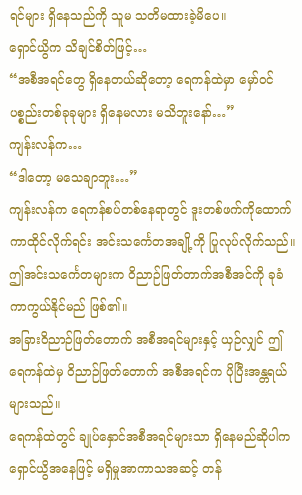ရင်များ ရှိနေသည်ကို သူမ သတိမထားခဲ့မိပေ။
ရှောင်ယွိက သိချင်စိတ်ဖြင့်…
“အစီအရင်တွေ ရှိနေတယ်ဆိုတော့ ရေကန်ထဲမှာ မှော်ဝင်ပစ္စည်းတစ်ခုခုများ ရှိနေမလား မသိဘူးနော်…”
ကျန်းလန်က…
“ဒါတော့ မသေချာဘူး…”
ကျန်းလန်က ရေကန်စပ်တစ်နေရာတွင် ဒူးတစ်ဖက်ကိုထောက်ကာထိုင်လိုက်ရင်း အင်းသင်္ကေတအချို့ကို ပြုလုပ်လိုက်သည်။
ဤအင်းသင်္ကေတများက ဝိညာဉ်ဖြတ်တာက်အစီအင်ကို ခုခံကာကွယ်နိုင်မည် ဖြစ်၏။
အခြားဝိညာဉ်ဖြတ်တောက် အစီအရင်များနှင့် ယှဉ်လျှင် ဤရေကန်ထဲမှ ဝိညာဉ်ဖြတ်တောက် အစီအရင်က ပိုပြီးအန္တရယ်များသည်။
ရေကန်ထဲတွင် ချုပ်နှောင်အစီအရင်များသာ ရှိနေမည်ဆိုပါက ရှောင်ယွိအနေဖြင့် မရှိမှုအာကာသအဆင့် တန်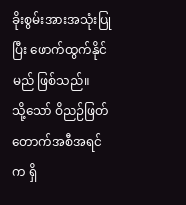ခိုးစွမ်းအားအသုံးပြုပြီး ဖောက်ထွက်နိုင်မည် ဖြစ်သည်။
သို့သော် ဝိညဉ်ဖြတ်တောက်အစီအရင်က ရှိ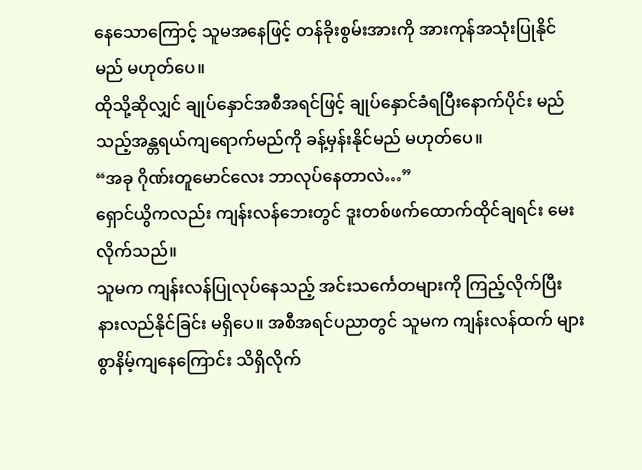နေသောကြောင့် သူမအနေဖြင့် တန်ခိုးစွမ်းအားကို အားကုန်အသုံးပြုနိုင်မည် မဟုတ်ပေ။
ထိုသို့ဆိုလျှင် ချုပ်နှောင်အစီအရင်ဖြင့် ချုပ်နှောင်ခံရပြီးနောက်ပိုင်း မည်သည့်အန္တရယ်ကျရောက်မည်ကို ခန့်မှန်းနိုင်မည် မဟုတ်ပေ။
“အခု ဂိုဏ်းတူမောင်လေး ဘာလုပ်နေတာလဲ…”
ရှောင်ယွိကလည်း ကျန်းလန်ဘေးတွင် ဒူးတစ်ဖက်ထောက်ထိုင်ချရင်း မေးလိုက်သည်။
သူမက ကျန်းလန်ပြုလုပ်နေသည့် အင်းသင်္ကေတများကို ကြည့်လိုက်ပြီး နားလည်နိုင်ခြင်း မရှိပေ။ အစီအရင်ပညာတွင် သူမက ကျန်းလန်ထက် များစွာနိမ့်ကျနေကြောင်း သိရှိလိုက်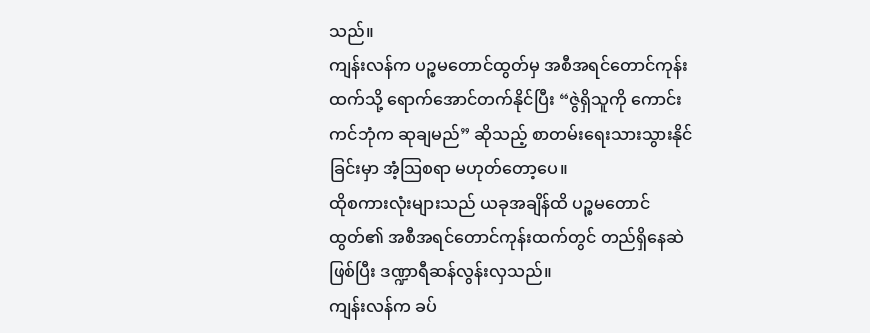သည်။
ကျန်းလန်က ပဉ္စမတောင်ထွတ်မှ အစီအရင်တောင်ကုန်းထက်သို့ ရောက်အောင်တက်နိုင်ပြီး “ဇွဲရှိသူကို ကောင်းကင်ဘုံက ဆုချမည်” ဆိုသည့် စာတမ်းရေးသားသွားနိုင်ခြင်းမှာ အံ့သြစရာ မဟုတ်တော့ပေ။
ထိုစကားလုံးများသည် ယခုအချိန်ထိ ပဉ္စမတောင်ထွတ်၏ အစီအရင်တောင်ကုန်းထက်တွင် တည်ရှိနေဆဲ ဖြစ်ပြီး ဒဏ္ဍာရီဆန်လွန်းလှသည်။
ကျန်းလန်က ခပ်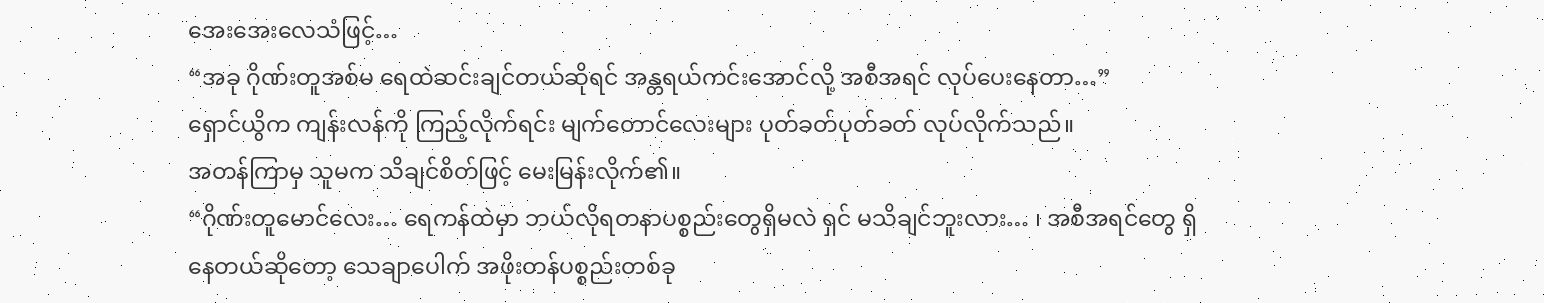အေးအေးလေသံဖြင့်…
“အခု ဂိုဏ်းတူအစ်မ ရေထဲဆင်းချင်တယ်ဆိုရင် အန္တရယ်ကင်းအောင်လို့ အစီအရင် လုပ်ပေးနေတာ…”
ရှောင်ယွိက ကျန်းလန်ကို ကြည့်လိုက်ရင်း မျက်တောင်လေးများ ပုတ်ခတ်ပုတ်ခတ် လုပ်လိုက်သည်။
အတန်ကြာမှ သူမက သိချင်စိတ်ဖြင့် မေးမြန်းလိုက်၏။
“ဂိုဏ်းတူမောင်လေး… ရေကန်ထဲမှာ ဘယ်လိုရတနာပစ္စည်းတွေရှိမလဲ ရှင် မသိချင်ဘူးလား… ၊ အစီအရင်တွေ ရှိနေတယ်ဆိုတော့ သေချာပေါက် အဖိုးတန်ပစ္စည်းတစ်ခု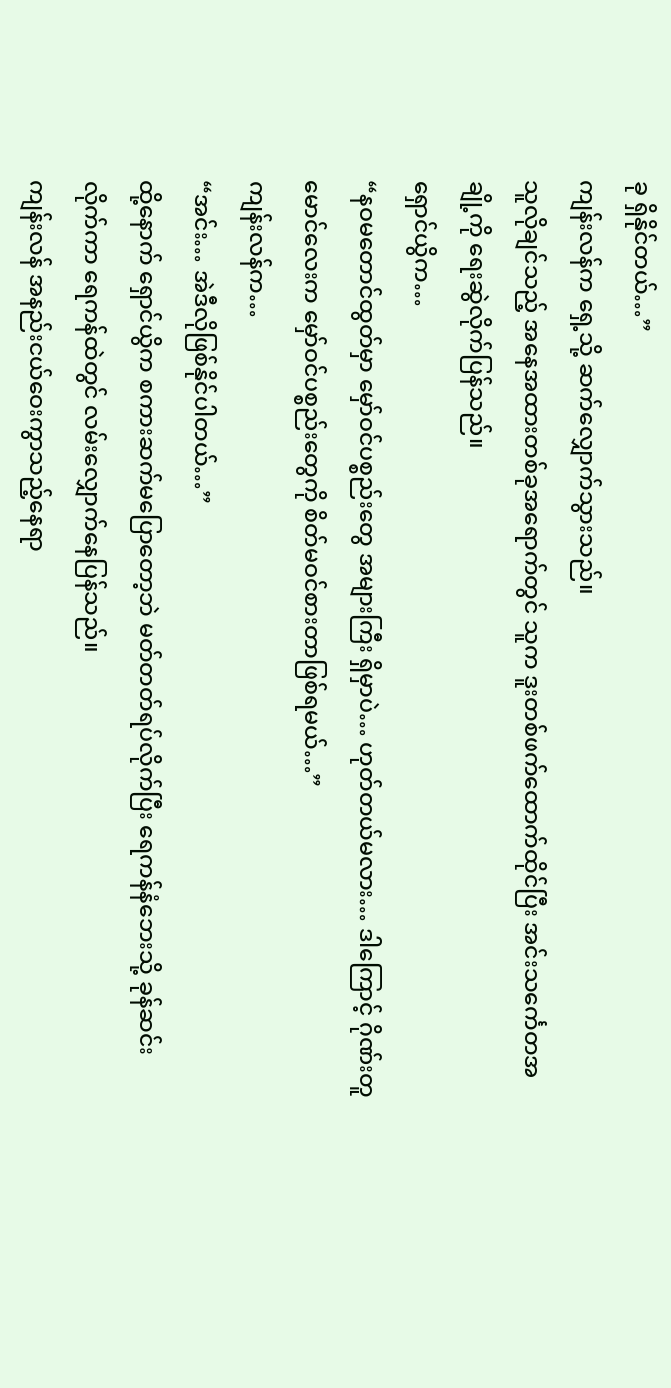ခု ရှိနိုင်တယ်…”
ကျန်းလန်က ရှေ့သို့ ဆက်လျှောက်သွားသည်။
သူလိုချင်သည့် အနေအထားတစ်ခုအရောက်တွင် သူက ဒူးတစ်ဖက်ထောက်ထိုင်ပြီး အင်းသင်္ကေတအချို့ကို ရေးဆွဲလိုက်ပြန်သည်။
ရှောင်ယွိက…
“နဝမတောင်ထွတ်မှာ မှော်ဝင်ပစ္စည်းတွေ အများကြီး ရှိမှာပဲ… ဟုတ်တယ်မလား… ဒါကြောင့် ဂိုဏ်းတူမောင်လေးက မှော်ဝင်ပစ္စည်းတွေကို စိတ်မဝင်စားတာဖြစ်ရမယ်…”
ကျန်းလန်က…
“အင်း… အဲဒီလိုဖြစ်နိုင်ပါတယ်…”
ထို့နောက် ရှောင်ယွိက စကားဆက်မပြောတော့ဘဲ မတ်တတ်ရပ်လိုက်ပြီး ရေကန်နံဘေးသို့ ခုန်ဆင်းလိုက်ကာ ရေကန်ထဲတွင် လမ်းလျှောက်နေပြန်သည်။
ကျန်းလန် အနည်းငယ်ဝေးကွာသည့်နေရာ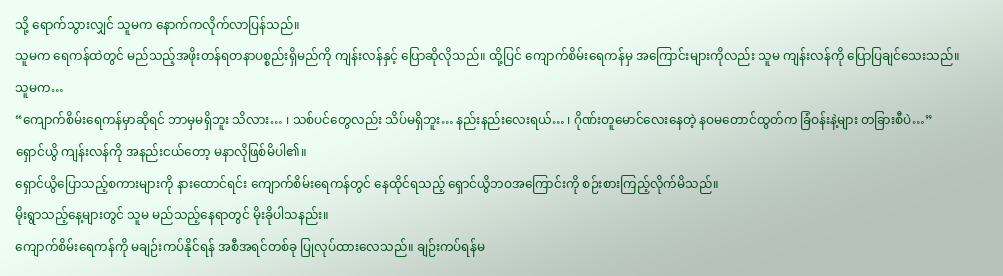သို့ ရောက်သွားလျှင် သူမက နောက်ကလိုက်လာပြန်သည်။
သူမက ရေကန်ထဲတွင် မည်သည့်အဖိုးတန်ရတနာပစ္စည်းရှိမည်ကို ကျန်းလန်နှင့် ပြောဆိုလိုသည်။ ထို့ပြင် ကျောက်စိမ်းရေကန်မှ အကြောင်းများကိုလည်း သူမ ကျန်းလန်ကို ပြောပြချင်သေးသည်။
သူမက…
“ကျောက်စိမ်းရေကန်မှာဆိုရင် ဘာမှမရှိဘူး သိလား… ၊ သစ်ပင်တွေလည်း သိပ်မရှိဘူး… နည်းနည်းလေးရယ်… ၊ ဂိုဏ်းတူမောင်လေးနေတဲ့ နဝမတောင်ထွတ်က ခြံဝန်းနဲ့များ တခြားစီပဲ…”
ရှောင်ယွိ ကျန်းလန်ကို အနည်းငယ်တော့ မနာလိုဖြစ်မိပါ၏။
ရှောင်ယွိပြောသည့်စကားများကို နားထောင်ရင်း ကျောက်စိမ်းရေကန်တွင် နေထိုင်ရသည့် ရှောင်ယွိဘဝအကြောင်းကို စဉ်းစားကြည့်လိုက်မိသည်။
မိုးရွာသည့်နေ့များတွင် သူမ မည်သည့်နေရာတွင် မိုးခိုပါသနည်း။
ကျောက်စိမ်းရေကန်ကို မချဉ်းကပ်နိုင်ရန် အစီအရင်တစ်ခု ပြုလုပ်ထားလေသည်။ ချဉ်းကပ်ရန်မ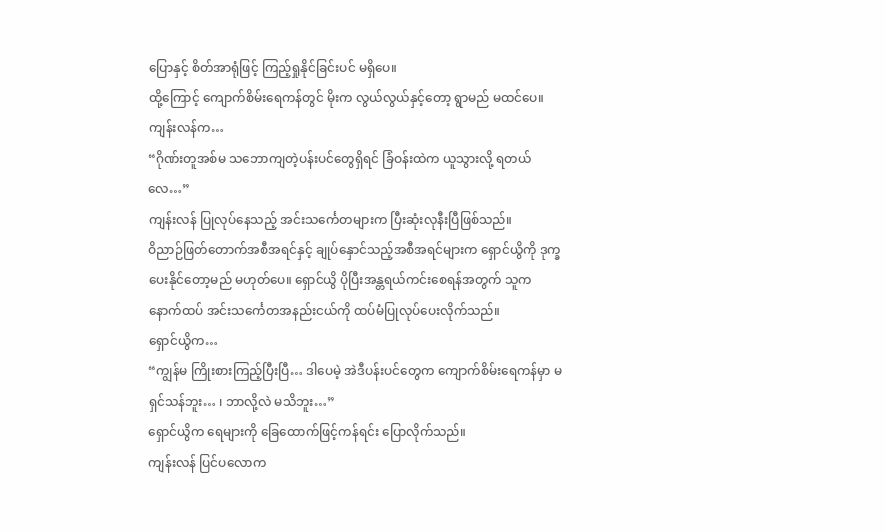ပြောနှင့် စိတ်အာရုံဖြင့် ကြည့်ရှုနိုင်ခြင်းပင် မရှိပေ။
ထို့ကြောင့် ကျောက်စိမ်းရေကန်တွင် မိုးက လွယ်လွယ်နှင့်တော့ ရွာမည် မထင်ပေ။
ကျန်းလန်က…
“ဂိုဏ်းတူအစ်မ သဘောကျတဲ့ပန်းပင်တွေရှိရင် ခြံဝန်းထဲက ယူသွားလို့ ရတယ်လေ…”
ကျန်းလန် ပြုလုပ်နေသည့် အင်းသင်္ကေတများက ပြီးဆုံးလုနီးပြီဖြစ်သည်။
ဝိညာဉ်ဖြတ်တောက်အစီအရင်နှင့် ချုပ်နှောင်သည့်အစီအရင်များက ရှောင်ယွိကို ဒုက္ခပေးနိုင်တော့မည် မဟုတ်ပေ။ ရှောင်ယွိ ပိုပြီးအန္တရယ်ကင်းစေရန်အတွက် သူက နောက်ထပ် အင်းသင်္ကေတအနည်းငယ်ကို ထပ်မံပြုလုပ်ပေးလိုက်သည်။
ရှောင်ယွိက…
“ကျွန်မ ကြိုးစားကြည့်ပြီးပြီ… ဒါပေမဲ့ အဲဒီပန်းပင်တွေက ကျောက်စိမ်းရေကန်မှာ မရှင်သန်ဘူး… ၊ ဘာလို့လဲ မသိဘူး…”
ရှောင်ယွိက ရေများကို ခြေထောက်ဖြင့်ကန်ရင်း ပြောလိုက်သည်။
ကျန်းလန် ပြင်ပလောက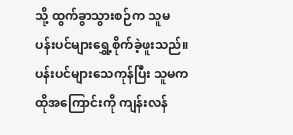သို့ ထွက်ခွာသွားစဉ်က သူမ ပန်းပင်များရွှေ့စိုက်ခဲ့ဖူးသည်။ ပန်းပင်များသေကုန်ပြီး သူမက ထိုအကြောင်းကို ကျန်းလန်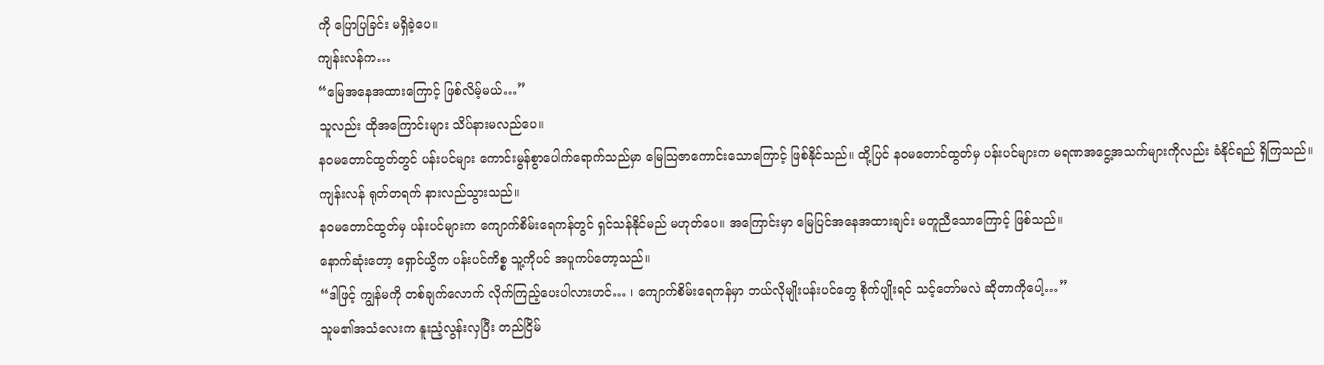ကို ပြောပြခြင်း မရှိခဲ့ပေ။
ကျန်းလန်က…
“မြေအနေအထားကြောင့် ဖြစ်လိမ့်မယ်…”
သူလည်း ထိုအကြောင်းများ သိပ်နားမလည်ပေ။
နဝမတောင်ထွတ်တွင် ပန်းပင်များ ကောင်းမွန်စွာပေါက်ရောက်သည်မှာ မြေသြဇာကောင်းသောကြောင့် ဖြစ်နိုင်သည်။ ထို့ပြင် နဝမတောင်ထွတ်မှ ပန်းပင်များက မရဏအငွေ့အသက်များကိုလည်း ခံနိုင်ရည် ရှိကြသည်။
ကျန်းလန် ရုတ်တရက် နားလည်သွားသည်။
နဝမတောင်ထွတ်မှ ပန်းပင်များက ကျောက်စိမ်းရေကန်တွင် ရှင်သန်နိုင်မည် မဟုတ်ပေ။ အကြောင်းမှာ မြေပြင်အနေအထားချင်း မတူညီသောကြောင့် ဖြစ်သည်။
နောက်ဆုံးတော့ ရှောင်ယွိက ပန်းပင်ကိစ္စ သူ့ကိုပင် အပူကပ်တော့သည်။
“ဒါဖြင့် ကျွန်မကို တစ်ချက်လောက် လိုက်ကြည့်ပေးပါလားဟင်… ၊ ကျောက်စိမ်းရေကန်မှာ ဘယ်လိုမျိုးပန်းပင်တွေ စိုက်ပျိုးရင် သင့်တော်မလဲ ဆိုတာကိုပေါ့…”
သူမ၏အသံလေးက နူးညံ့လွန်းလှပြီး တည်ငြိမ်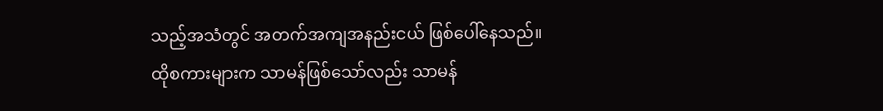သည့်အသံတွင် အတက်အကျအနည်းငယ် ဖြစ်ပေါ်နေသည်။
ထိုစကားများက သာမန်ဖြစ်သော်လည်း သာမန်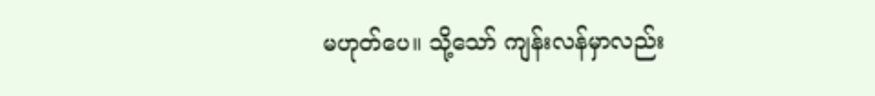မဟုတ်ပေ။ သို့သော် ကျန်းလန်မှာလည်း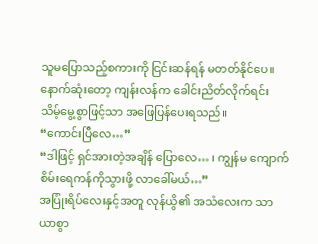သူမပြောသည့်စကားကို ငြင်းဆန်ရန် မတတ်နိုင်ပေ။
နောက်ဆုံးတော့ ကျန်းလန်က ခေါင်းညိတ်လိုက်ရင်း သိမ့်မွေ့စွာဖြင့်သာ အဖြေပြန်ပေးရသည်။
“ကောင်းပြီလေ…”
“ဒါဖြင့် ရှင်အားတဲ့အချိန် ပြောလေ… ၊ ကျွန်မ ကျောက်စိမ်းရေကန်ကိုသွားဖို့ လာခေါ်မယ်…”
အပြုံးရိပ်လေးနှင့်အတူ လုန်ယွိ၏ အသံလေးက သာယာစွာ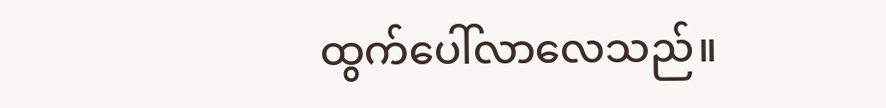ထွက်ပေါ်လာလေသည်။